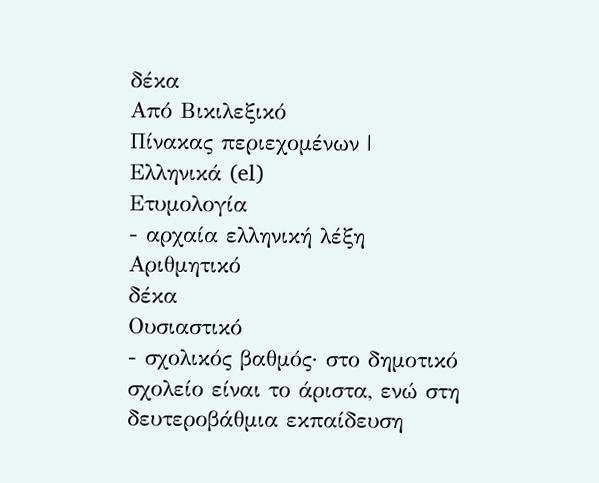δέκα
Από Βικιλεξικό
Πίνακας περιεχομένων |
Ελληνικά (el)
Ετυμολογία
- αρχαία ελληνική λέξη
Αριθμητικό
δέκα
Ουσιαστικό
- σχολικός βαθμός· στο δημοτικό σχολείο είναι το άριστα, ενώ στη δευτεροβάθμια εκπαίδευση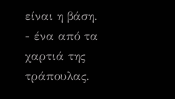είναι η βάση.
- ένα από τα χαρτιά της τράπουλας.